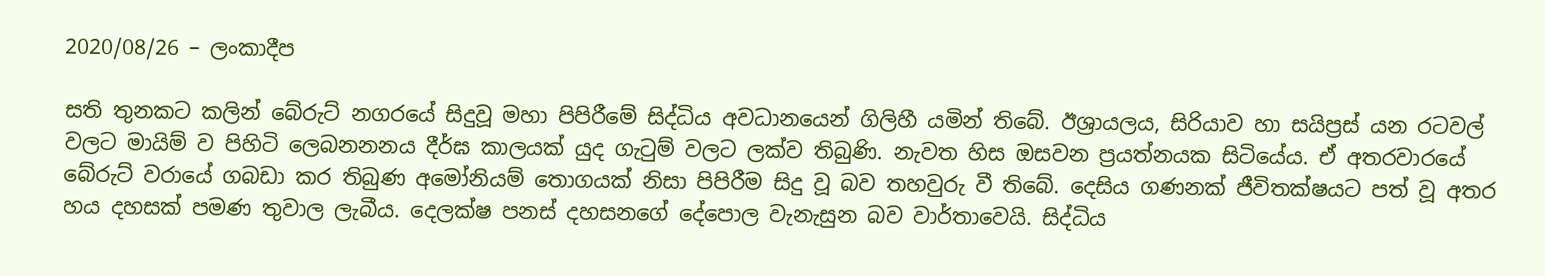2020/08/26 – ලංකාදීප

සති තුනකට කලින් බේරුට් නගරයේ සිදුවූ මහා පිපිරීමේ සිද්ධිය අවධානයෙන් ගිලිහී යමින් තිබේ. ඊශ්‍රායලය, සිරියාව හා සයිප්‍රස් යන රටවල් වලට මායිම් ව පිහිටි ලෙබනනනය දීර්ඝ කාලයක් යුද ගැටුම් වලට ලක්ව තිබුණි. නැවත හිස ඔසවන ප්‍රයත්නයක සිටියේය. ඒ අතරවාරයේ බේරුට් වරායේ ගබඩා කර තිබුණ අමෝනියම් තොගයක් නිසා පිපිරීම සිදු වූ බව තහවුරු වී තිබේ. දෙසිය ගණනක් ජීවිතක්ෂයට පත් වූ අතර හය දහසක් පමණ තුවාල ලැබීය. දෙලක්ෂ පනස් දහසනගේ දේපොල වැනැසුන බව වාර්තාවෙයි. සිද්ධිය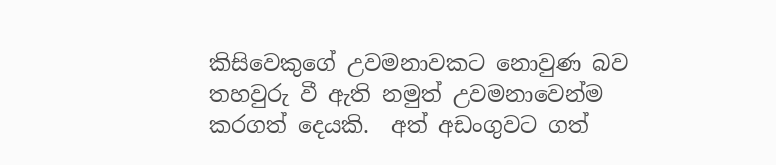කිසිවෙකුගේ උවමනාවකට නොවුණ බව තහවුරු වී ඇති නමුත් උවමනාවෙන්ම කරගත් දෙයකි.  අත් අඩංගුවට ගත්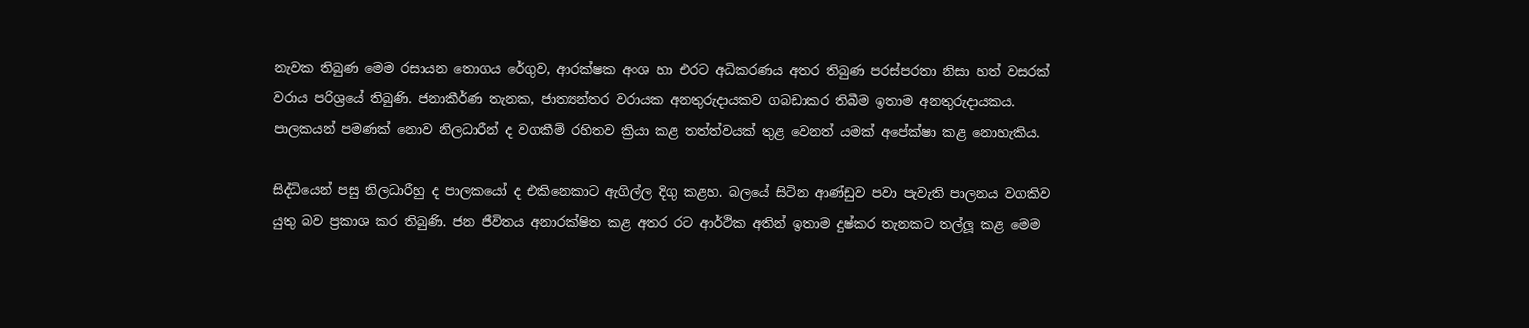නැවක තිබුණ මෙම රසායන තොගය රේගුව, ආරක්ෂක අංශ හා එරට අධිකරණය අතර තිබුණ පරස්පරතා නිසා හත් වසරක් වරාය පරිශ්‍රයේ තිබුණි. ජනාකීර්ණ තැනක, ජාත්‍යන්තර වරායක අනතුරුදායකව ගබඩාකර තිබීම ඉතාම අනතුරුදායකය. පාලකයන් පමණක් නොව නිලධාරීන් ද වගකීම් රහිතව ක්‍රියා කළ තත්ත්වයක් තුළ වෙනත් යමක් අපේක්ෂා කළ නොහැකිය.

සිද්ධියෙන් පසු නිලධාරීහු ද පාලකයෝ ද එකිනෙකාට ඇගිල්ල දිගු කළහ. බලයේ සිටින ආණ්ඩුව පවා පැවැති පාලනය වගකිව යුතු බව ප්‍රකාශ කර තිබුණි. ජන ජීවිතය අනාරක්ෂිත කළ අතර රට ආර්ථික අතින් ඉතාම දුෂ්කර තැනකට තල්ලූ කළ මෙම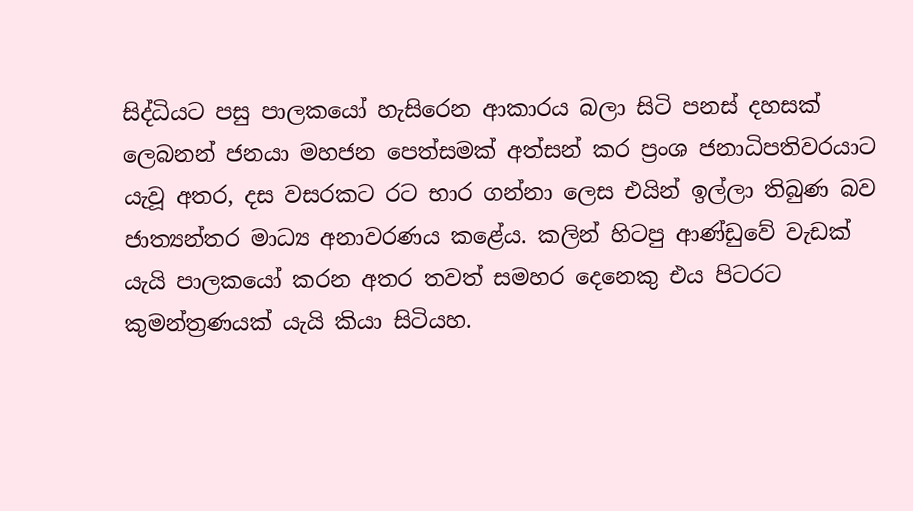සිද්ධියට පසු පාලකයෝ හැසිරෙන ආකාරය බලා සිටි පනස් දහසක් ලෙබනන් ජනයා මහජන පෙත්සමක් අත්සන් කර ප්‍රංශ ජනාධිපතිවරයාට යැවූ අතර, දස වසරකට රට භාර ගන්නා ලෙස එයින් ඉල්ලා තිබුණ බව ජාත්‍යන්තර මාධ්‍ය අනාවරණය කළේය. කලින් හිටපු ආණ්ඩුවේ වැඩක් යැයි පාලකයෝ කරන අතර තවත් සමහර දෙනෙකු එය පිටරට කුමන්ත්‍රණයක් යැයි කියා සිටියහ.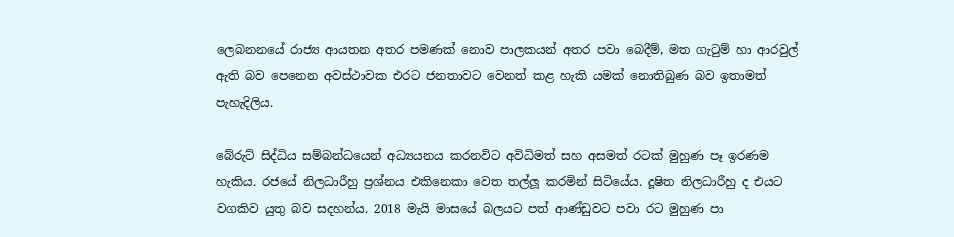ලෙබනනයේ රාජ්‍ය ආයතන අතර පමණක් නොව පාලකයන් අතර පවා බෙදීම්, මත ගැටුම් හා ආරවුල් ඇති බව පෙනෙන අවස්ථාවක එරට ජනතාවට වෙනත් කළ හැකි යමක් නොතිබුණ බව ඉතාමත් පැහැදිලිය.

බේරුට් සිද්ධිය සම්බන්ධයෙන් අධ්‍යයනය කරනවිට අවිධිමත් සහ අසමත් රටක් මුහුණ පෑ ඉරණම හැකිය. රජයේ නිලධාරීහු ප්‍රශ්නය එකිනෙකා වෙත තල්ලූ කරමින් සිටියේය. දූෂිත නිලධාරීහු ද එයට වගකිව යුතු බව සදහන්ය. 2018 මැයි මාසයේ බලයට පත් ආණ්ඩුවට පවා රට මුහුණ පා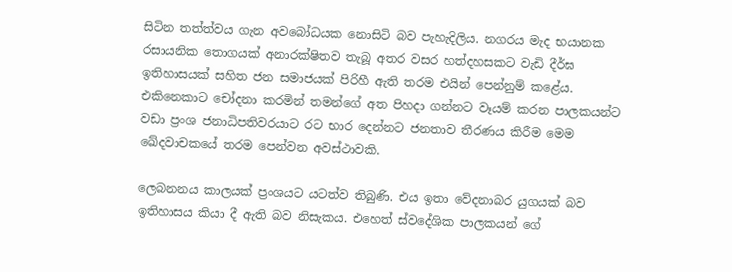සිටින තත්ත්වය ගැන අවබෝධයක නොසිටි බව පැහැදිලිය. නගරය මැද භයානක රසායනික තොගයක් අනාරක්ෂිතව තැබූ අතර වසර හත්දහසකට වැඩි දීර්ඝ ඉතිහාසයක් සහිත ජන සමාජයක් පිරිහී ඇති තරම එයින් පෙන්නුම් කළේය. එකිනෙකාට චෝදනා කරමින් තමන්ගේ අත පිහදා ගන්නට වෑයම් කරන පාලකයන්ට වඩා ප්‍රංශ ජනාධිපතිවරයාට රට භාර දෙන්නට ජනතාව තීරණය කිරීම මෙම ඛේදවාචකයේ තරම පෙන්වන අවස්ථාවකි.

ලෙබනනය කාලයක් ප්‍රංශයට යටත්ව තිබුණි. එය ඉතා වේදනාබර යුගයක් බව ඉතිහාසය කියා දී ඇති බව නිසැකය. එහෙත් ස්වදේශික පාලකයන් ගේ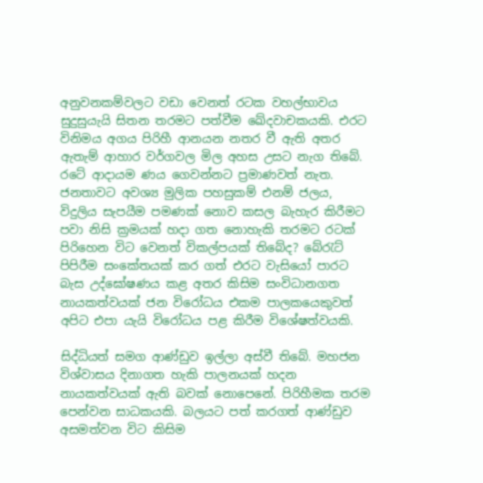අනුවනකම්වලට වඩා වෙනත් රටක වහල්භාවය සුදුසුයැයි සිතන තරමට පත්වීම ඛේදවාචකයකි. එරට විනිමය අගය පිරිහී ආනයන නතර වී ඇති අතර ඇතැම් ආහාර වර්ගවල මිල අහස උසට නැග තිබේ. රටේ ආදායම ණය ගෙවන්නට ප්‍රමාණවත් නැත. ජනතාවට අවශ්‍ය මුලික පහසුකම් එනම් ජලය, විදුලිය සැපයීම පමණක් නොව කසල බැහැර කිරීමට පවා නිසි ක්‍රමයක් හදා ගත නොහැකි තරමට රටක් පිරිහෙන විට වෙනත් විකල්පයක් තිබේද? බේරැට් පිපිරීම සංකේතයක් කර ගත් එරට වැසියෝ පාරට බැස උද්ඝෝෂණය කළ අතර කිසිම සංවිධානගත නායකත්වයක් ජන විරෝධය එකම පාලකයෙකුවත් අපිට එපා යැයි විරෝධය පළ කිරීම විශේෂත්වයකි.

සිද්ධියත් සමග ආණ්ඩුව ඉල්ලා අස්වී තිබේ. මහජන විශ්වාසය දිනාගත හැකි පාලනයක් හදන නායකත්වයක් ඇති බවක් නොපෙනේ. පිරිහීමක තරම පෙන්වන සාධකයකි. බලයට පත් කරගත් ආණ්ඩුව අසමත්වන විට කිසිම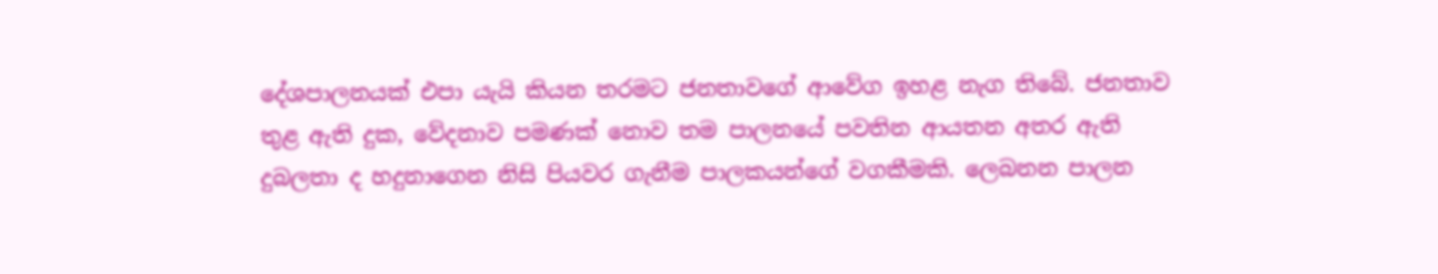දේශපාලනයක් එපා යැයි කියන තරමට ජනතාවගේ ආවේග ඉහළ නැග තිබේ. ජනතාව තුළ ඇති දුක, වේදනාව පමණක් නොව තම පාලනයේ පවතින ආයතන අතර ඇති දුබලතා ද හදුනාගෙන නිසි පියවර ගැනීම පාලකයන්ගේ වගකීමකි. ලෙබනන පාලන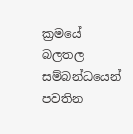ක්‍රමයේ බලතල සම්බන්ධයෙන් පවතින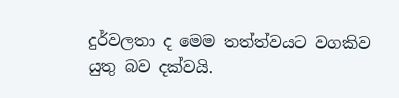දුර්වලතා ද මෙම තත්ත්වයට වගකිව යුතු බව දක්වයි.